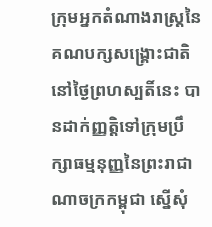ក្រុមអ្នកតំណាងរាស្រ្តនៃគណបក្សសង្គ្រោះជាតិ នៅថ្ងៃព្រហស្បតិ៍នេះ បានដាក់ញ្ញត្តិទៅក្រុមប្រឹក្សាធម្មនុញ្ញនៃព្រះរាជាណាចក្រកម្ពុជា ស្នើសុំ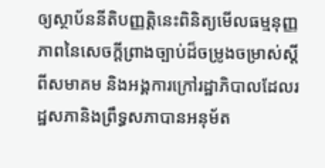ឲ្យស្ថាប័ននីតិបញ្ញត្តិនេះពិនិត្យមើលធម្មនុញ្ញភាពនៃសេចក្តីព្រាងច្បាប់ដ៏ចម្រូងចម្រាស់ស្តីពីសមាគម និងអង្គការក្រៅរដ្ឋាភិបាលដែលរដ្ឋសភានិងព្រឹទ្ធសភាបានអនុម័ត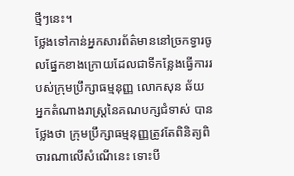ថ្មីៗនេះ។
ថ្លែងទៅកាន់អ្នកសារព័ត៌មាននៅច្រកទ្វារចូលផ្នែកខាងក្រោយដែលជាទីកន្លែងធ្វើការរបស់ក្រុមប្រឹក្សាធម្មនុញ្ញ លោកសុន ឆ័យ អ្នកតំណាងរាស្រ្តនៃគណបក្សជំទាស់ បានថ្លែងថា ក្រុមប្រឹក្សាធម្មនុញ្ញត្រូវតែពិនិត្យពិចារណាលើសំណើនេះ ទោះបី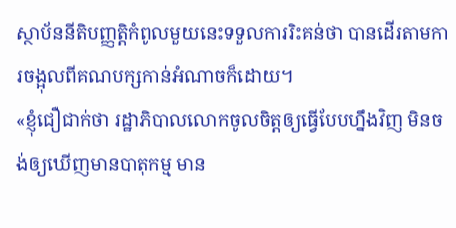ស្ថាប័ននីតិបញ្ញតិ្តកំពូលមួយនេះទទួលការរិះគន់ថា បានដើរតាមការចង្អុលពីគណបក្សកាន់អំណាចក៏ដោយ។
«ខ្ញុំជឿជាក់ថា រដ្ឋាភិបាលលោកចូលចិត្តឲ្យធ្វើបែបហ្នឹងវិញ មិនចង់ឲ្យឃើញមានបាតុកម្ម មាន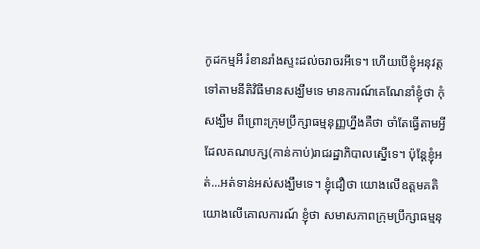កូដកម្មអី រំខានរាំងស្ទះដល់ចរាចរអីទេ។ ហើយបើខ្ញុំអនុវត្តទៅតាមនីតិវិធីមានសង្ឃឹមទេ មានការណ៍គេណែនាំខ្ញុំថា កុំសង្ឃឹម ពីព្រោះក្រុមប្រឹក្សាធម្មនុញ្ញហ្នឹងគឺថា ចាំតែធ្វើតាមអ្វីដែលគណបក្ស(កាន់កាប់)រាជរដ្ឋាភិបាលស្នើទេ។ ប៉ុន្តែខ្ញុំអត់...អត់ទាន់អស់សង្ឃឹមទេ។ ខ្ញុំជឿថា យោងលើឧត្តមគតិ យោងលើគោលការណ៍ ខ្ញុំថា សមាសភាពក្រុមប្រឹក្សាធម្មនុ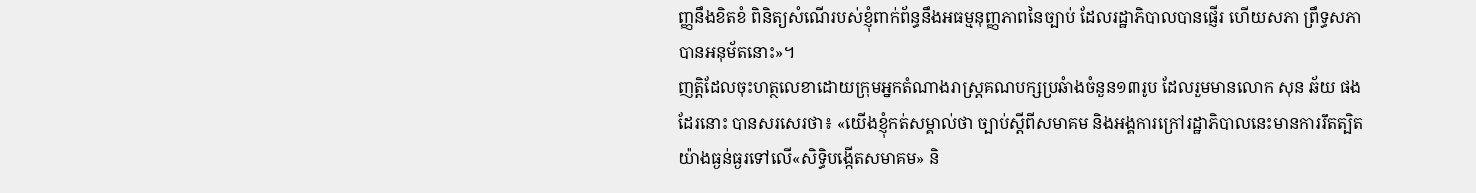ញ្ញនឹងខិតខំ ពិនិត្យសំណើរបស់ខ្ញុំពាក់ព័ន្ធនឹងអធម្មនុញ្ញភាពនៃច្បាប់ ដែលរដ្ឋាភិបាលបានផ្ញើរ ហើយសភា ព្រឹទ្ធសភាបានអនុម័តនោះ»។
ញត្តិដែលចុះហត្ថលេខាដោយក្រុមអ្នកតំណាងរាស្រ្តគណបក្សប្រឆំាងចំនួន១៣រូប ដែលរួមមានលោក សុន ឆ័យ ផងដែរនោះ បានសរសេរថា៖ «យើងខ្ញុំកត់សម្គាល់ថា ច្បាប់ស្តីពីសមាគម និងអង្គការក្រៅរដ្ឋាភិបាលនេះមានការរឹតត្បិតយ៉ាងធ្ងន់ធ្ងរទៅលើ«សិទ្ធិបង្កើតសមាគម» និ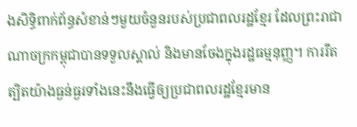ងសិទ្ធិពាក់ព័ន្ធសំខាន់ៗមួយចំនួនរបស់ប្រជាពលរដ្ឋខ្មែរ ដែលព្រះរាជាណាចក្រកម្ពុជាបានទទួលស្គាល់ និងមានចែងក្នុងរដ្ឋធម្មនុញ្ញ។ ការរឹតត្បិតយ៉ាងធ្ងន់ធ្ងរទាំងនេះនឹងធ្វើឲ្យប្រជាពលរដ្ឋខ្មែរមាន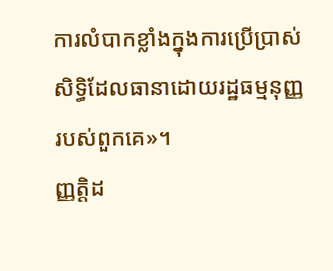ការលំបាកខ្លាំងក្នុងការប្រើប្រាស់សិទ្ធិដែលធានាដោយរដ្ឋធម្មនុញ្ញរបស់ពួកគេ»។
ញ្ញត្តិដ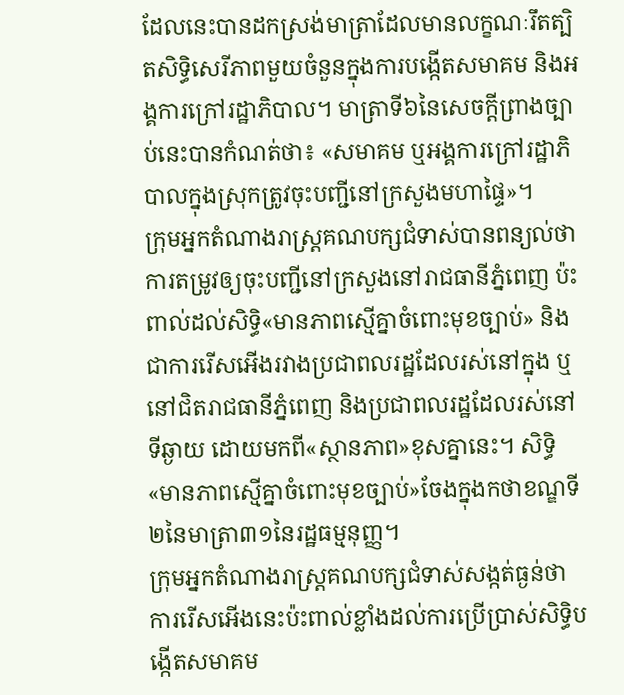ដែលនេះបានដកស្រង់មាត្រាដែលមានលក្ខណៈរឹតត្បិតសិទ្ធិសេរីភាពមួយចំនួនក្នុងការបង្កើតសមាគម និងអង្គការក្រៅរដ្ឋាភិបាល។ មាត្រាទី៦នៃសេចក្តីព្រាងច្បាប់នេះបានកំណត់ថា៖ «សមាគម ឬអង្គការក្រៅរដ្ឋាភិបាលក្នុងស្រុកត្រូវចុះបញ្ជីនៅក្រសួងមហាផ្ទៃ»។
ក្រុមអ្នកតំណាងរាស្រ្តគណបក្សជំទាស់បានពន្យល់ថា ការតម្រូវឲ្យចុះបញ្ជីនៅក្រសួងនៅរាជធានីភ្នំពេញ ប៉ះពាល់ដល់សិទ្ធិ«មានភាពស្មើគ្នាចំពោះមុខច្បាប់» និងជាការរើសអើងរវាងប្រជាពលរដ្ឋដែលរស់នៅក្នុង ឬនៅជិតរាជធានីភ្នំពេញ និងប្រជាពលរដ្ឋដែលរស់នៅទីឆ្ងាយ ដោយមកពី«ស្ថានភាព»ខុសគ្នានេះ។ សិទ្ធិ«មានភាពស្មើគ្នាចំពោះមុខច្បាប់»ចែងក្នុងកថាខណ្ឌទី២នៃមាត្រា៣១នៃរដ្ឋធម្មនុញ្ញ។
ក្រុមអ្នកតំណាងរាស្រ្តគណបក្សជំទាស់សង្កត់ធ្ងន់ថា ការរើសអើងនេះប៉ះពាល់ខ្លាំងដល់ការប្រើប្រាស់សិទ្ធិបង្កើតសមាគម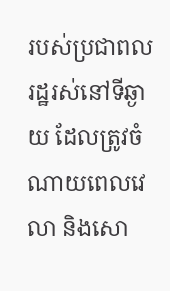របស់ប្រជាពលរដ្ឋរស់នៅទីឆ្ងាយ ដែលត្រូវចំណាយពេលវេលា និងសោ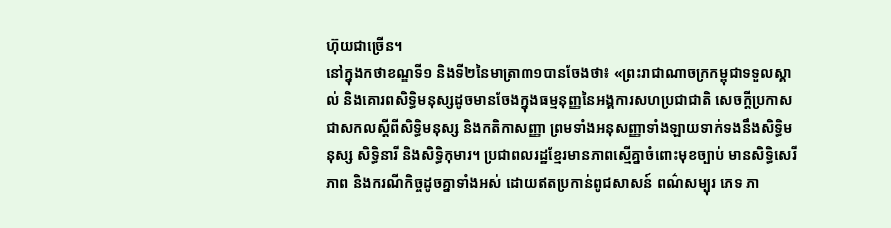ហ៊ុយជាច្រើន។
នៅក្នុងកថាខណ្ឌទី១ និងទី២នៃមាត្រា៣១បានចែងថា៖ «ព្រះរាជាណាចក្រកម្ពុជាទទួលស្គាល់ និងគោរពសិទ្ធិមនុស្សដូចមានចែងក្នុងធម្មនុញ្ញនៃអង្គការសហប្រជាជាតិ សេចក្តីប្រកាសជាសកលស្តីពីសិទ្ធិមនុស្ស និងកតិកាសញ្ញា ព្រមទាំងអនុសញ្ញាទាំងឡាយទាក់ទងនឹងសិទ្ធិមនុស្ស សិទ្ធិនារី និងសិទ្ធិកុមារ។ ប្រជាពលរដ្ឋខ្មែរមានភាពស្មើគ្នាចំពោះមុខច្បាប់ មានសិទ្ធិសេរីភាព និងករណីកិច្ចដូចគ្នាទាំងអស់ ដោយឥតប្រកាន់ពូជសាសន៍ ពណ៌សម្បុរ ភេទ ភា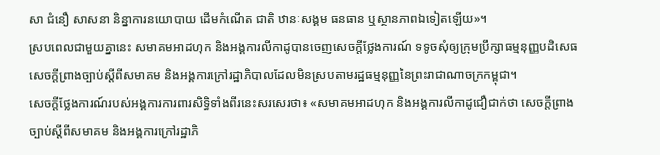សា ជំនឿ សាសនា និន្នាការនយោបាយ ដើមកំណើត ជាតិ ឋានៈសង្គម ធនធាន ឬស្ថានភាពឯទៀតឡើយ»។
ស្របពេលជាមួយគ្នានេះ សមាគមអាដហុក និងអង្គការលីកាដូបានចេញសេចក្តីថ្លែងការណ៍ ទទូចសុំឲ្យក្រុមប្រឹក្សាធម្មនុញ្ញបដិសេធសេចក្តីព្រាងច្បាប់ស្តីពីសមាគម និងអង្គការក្រៅរដ្ឋាភិបាលដែលមិនស្របតាមរដ្ឋធម្មនុញ្ញនៃព្រះរាជាណាចក្រកម្ពុជា។
សេចក្តីថ្លែងការណ៍របស់អង្គការការពារសិទ្ធិទាំងពីរនេះសរសេរថា៖ «សមាគមអាដហុក និងអង្គការលីកាដូជឿជាក់ថា សេចក្តីព្រាងច្បាប់ស្តីពីសមាគម និងអង្គការក្រៅរដ្ឋាភិ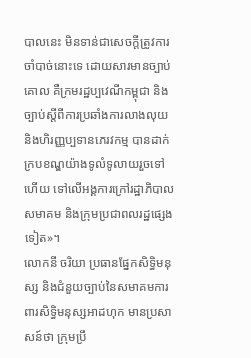បាលនេះ មិនទាន់ជាសេចក្តីត្រូវការចាំបាច់នោះទេ ដោយសារមានច្បាប់គោល គឺក្រមរដ្ឋប្បវេណីកម្ពុជា និងច្បាប់ស្តីពីការប្រឆាំងការលាងលុយ និងហិរញ្ញប្បទានភេរវកម្ម បានដាក់ក្របខណ្ឌយ៉ាងទូលំទូលាយរួចទៅហើយ ទៅលើអង្គការក្រៅរដ្ឋាភិបាល សមាគម និងក្រុមប្រជាពលរដ្ឋផ្សេងទៀត»។
លោកនី ចរិយា ប្រធានផ្នែកសិទ្ធិមនុស្ស និងជំនួយច្បាប់នៃសមាគមការពារសិទ្ធិមនុស្សអាដហុក មានប្រសាសន៍ថា ក្រុមប្រឹ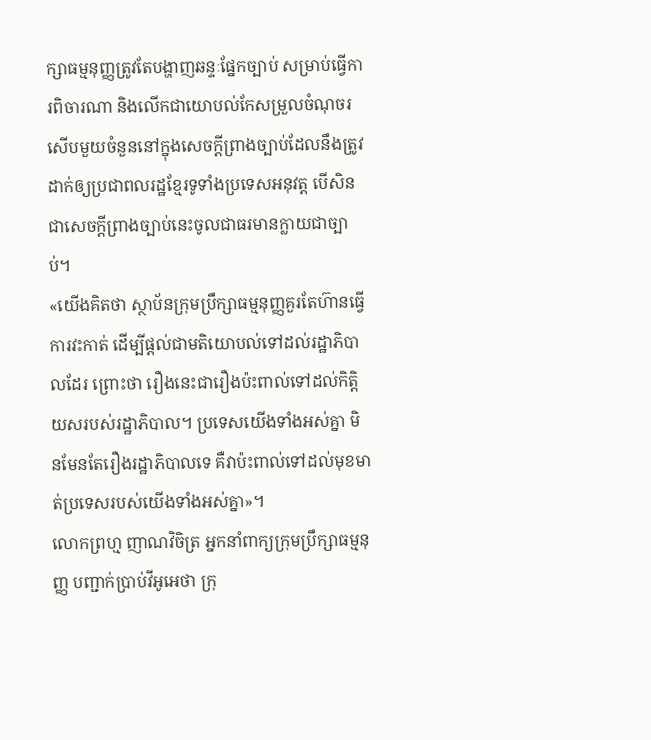ក្សាធម្មនុញ្ញត្រូវតែបង្ហាញឆន្ទៈផ្នែកច្បាប់ សម្រាប់ធ្វើការពិចារណា និងលើកជាយោបល់កែសម្រួលចំណុចរសើបមួយចំនួននៅក្នុងសេចក្តីព្រាងច្បាប់ដែលនឹងត្រូវដាក់ឲ្យប្រជាពលរដ្ឋខ្មែរទូទាំងប្រទេសអនុវត្ត បើសិនជាសេចក្តីព្រាងច្បាប់នេះចូលជាធរមានក្លាយជាច្បាប់។
«យើងគិតថា ស្ថាប័នក្រុមប្រឹក្សាធម្មនុញ្ញគួរតែហ៊ានធ្វើការវះកាត់ ដើម្បីផ្តល់ជាមតិយោបល់ទៅដល់រដ្ឋាភិបាលដែរ ព្រោះថា រឿងនេះជារឿងប៉ះពាល់ទៅដល់កិត្តិយសរបស់រដ្ឋាភិបាល។ ប្រទេសយើងទាំងអស់គ្នា មិនមែនតែរឿងរដ្ឋាភិបាលទេ គឺវាប៉ះពាល់ទៅដល់មុខមាត់ប្រទេសរបស់យើងទាំងអស់គ្នា»។
លោកព្រហ្ម ញាណវិចិត្រ អ្នកនាំពាក្យក្រុមប្រឹក្សាធម្មនុញ្ញ បញ្ជាក់ប្រាប់វីអូអេថា ក្រុ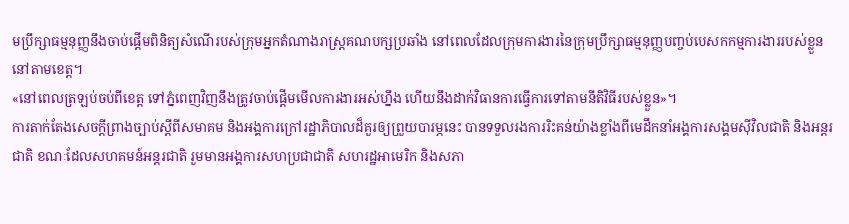មប្រឹក្សាធម្មនុញ្ញនឹងចាប់ផ្តើមពិនិត្យសំណើរបស់ក្រុមអ្នកតំណាងរាស្រ្តគណបក្សប្រឆាំង នៅពេលដែលក្រុមការងារនៃក្រុមប្រឹក្សាធម្មនុញ្ញបញ្ចប់បេសកកម្មការងាររបស់ខ្លួននៅតាមខេត្ត។
«នៅពេលត្រឡប់ចប់ពីខេត្ត ទៅភ្នំពេញវិញនឹងត្រូវចាប់ផ្តើមមើលការងារអស់ហ្នឹង ហើយនឹងដាក់វិធានការធ្វើការទៅតាមនីតិវិធីរបស់ខ្លួន»។
ការតាក់តែងសេចក្តីព្រាងច្បាប់ស្តីពីសមាគម និងអង្គការក្រៅរដ្ឋាភិបាលដ៏គួរឲ្យព្រួយបារម្ភនេះ បានទទួលរងការរិះគន់យ៉ាងខ្លាំងពីមេដឹកនាំអង្គការសង្គមស៊ីវិលជាតិ និងអន្តរជាតិ ខណៈដែលសហគមន៍អន្តរជាតិ រួមមានអង្គការសហប្រជាជាតិ សហរដ្ឋអាមេរិក និងសភា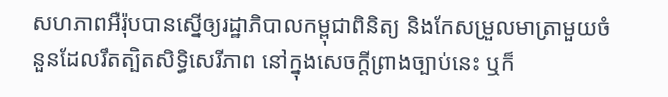សហភាពអឺរ៉ុបបានស្នើឲ្យរដ្ឋាភិបាលកម្ពុជាពិនិត្យ និងកែសម្រួលមាត្រាមួយចំនួនដែលរឹតត្បិតសិទ្ធិសេរីភាព នៅក្នុងសេចក្តីព្រាងច្បាប់នេះ ឬក៏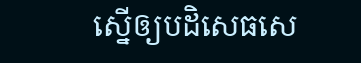ស្នើឲ្យបដិសេធសេ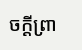ចក្តីព្រា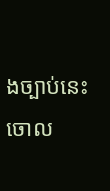ងច្បាប់នេះចោល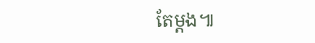តែម្តង៕